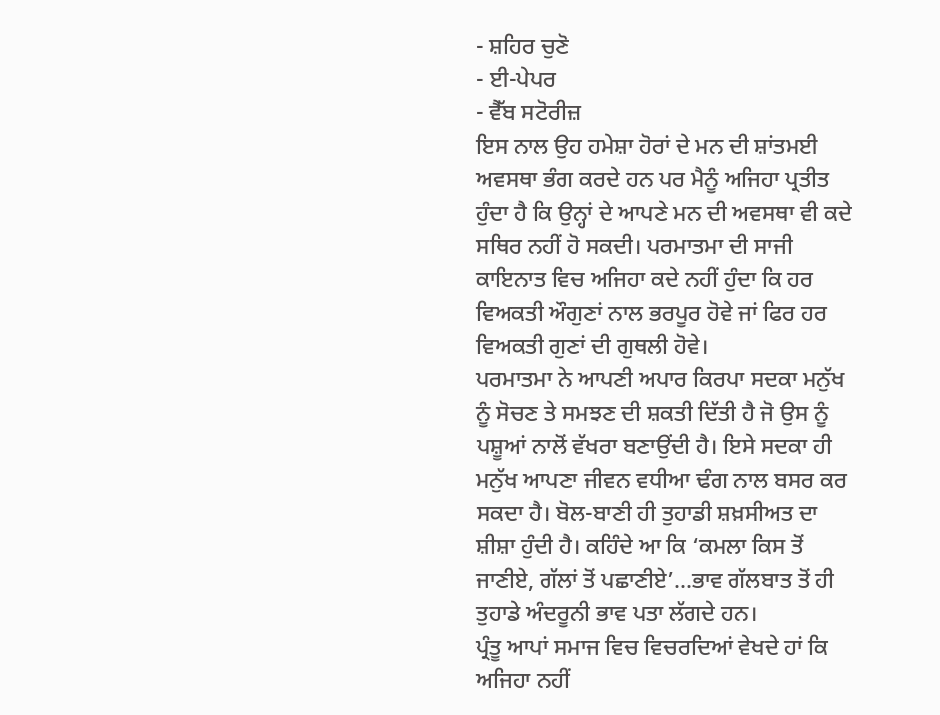- ਸ਼ਹਿਰ ਚੁਣੋ
- ਈ-ਪੇਪਰ
- ਵੈੱਬ ਸਟੋਰੀਜ਼
ਇਸ ਨਾਲ ਉਹ ਹਮੇਸ਼ਾ ਹੋਰਾਂ ਦੇ ਮਨ ਦੀ ਸ਼ਾਂਤਮਈ ਅਵਸਥਾ ਭੰਗ ਕਰਦੇ ਹਨ ਪਰ ਮੈਨੂੰ ਅਜਿਹਾ ਪ੍ਰਤੀਤ ਹੁੰਦਾ ਹੈ ਕਿ ਉਨ੍ਹਾਂ ਦੇ ਆਪਣੇ ਮਨ ਦੀ ਅਵਸਥਾ ਵੀ ਕਦੇ ਸਥਿਰ ਨਹੀਂ ਹੋ ਸਕਦੀ। ਪਰਮਾਤਮਾ ਦੀ ਸਾਜੀ ਕਾਇਨਾਤ ਵਿਚ ਅਜਿਹਾ ਕਦੇ ਨਹੀਂ ਹੁੰਦਾ ਕਿ ਹਰ ਵਿਅਕਤੀ ਔਗੁਣਾਂ ਨਾਲ ਭਰਪੂਰ ਹੋਵੇ ਜਾਂ ਫਿਰ ਹਰ ਵਿਅਕਤੀ ਗੁਣਾਂ ਦੀ ਗੁਥਲੀ ਹੋਵੇ।
ਪਰਮਾਤਮਾ ਨੇ ਆਪਣੀ ਅਪਾਰ ਕਿਰਪਾ ਸਦਕਾ ਮਨੁੱਖ ਨੂੰ ਸੋਚਣ ਤੇ ਸਮਝਣ ਦੀ ਸ਼ਕਤੀ ਦਿੱਤੀ ਹੈ ਜੋ ਉਸ ਨੂੰ ਪਸ਼ੂਆਂ ਨਾਲੋਂ ਵੱਖਰਾ ਬਣਾਉਂਦੀ ਹੈ। ਇਸੇ ਸਦਕਾ ਹੀ ਮਨੁੱਖ ਆਪਣਾ ਜੀਵਨ ਵਧੀਆ ਢੰਗ ਨਾਲ ਬਸਰ ਕਰ ਸਕਦਾ ਹੈ। ਬੋਲ-ਬਾਣੀ ਹੀ ਤੁਹਾਡੀ ਸ਼ਖ਼ਸੀਅਤ ਦਾ ਸ਼ੀਸ਼ਾ ਹੁੰਦੀ ਹੈ। ਕਹਿੰਦੇ ਆ ਕਿ ‘ਕਮਲਾ ਕਿਸ ਤੋਂ ਜਾਣੀਏ, ਗੱਲਾਂ ਤੋਂ ਪਛਾਣੀਏ’...ਭਾਵ ਗੱਲਬਾਤ ਤੋਂ ਹੀ ਤੁਹਾਡੇ ਅੰਦਰੂਨੀ ਭਾਵ ਪਤਾ ਲੱਗਦੇ ਹਨ।
ਪ੍ਰੰਤੂ ਆਪਾਂ ਸਮਾਜ ਵਿਚ ਵਿਚਰਦਿਆਂ ਵੇਖਦੇ ਹਾਂ ਕਿ ਅਜਿਹਾ ਨਹੀਂ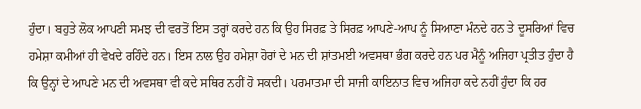ਹੁੰਦਾ। ਬਹੁਤੇ ਲੋਕ ਆਪਣੀ ਸਮਝ ਦੀ ਵਰਤੋਂ ਇਸ ਤਰ੍ਹਾਂ ਕਰਦੇ ਹਨ ਕਿ ਉਹ ਸਿਰਫ਼ ਤੇ ਸਿਰਫ਼ ਆਪਣੇ-ਆਪ ਨੂੰ ਸਿਆਣਾ ਮੰਨਦੇ ਹਨ ਤੇ ਦੂਸਰਿਆਂ ਵਿਚ ਹਮੇਸ਼ਾ ਕਮੀਆਂ ਹੀ ਵੇਖਦੇ ਰਹਿੰਦੇ ਹਨ। ਇਸ ਨਾਲ ਉਹ ਹਮੇਸ਼ਾ ਹੋਰਾਂ ਦੇ ਮਨ ਦੀ ਸ਼ਾਂਤਮਈ ਅਵਸਥਾ ਭੰਗ ਕਰਦੇ ਹਨ ਪਰ ਮੈਨੂੰ ਅਜਿਹਾ ਪ੍ਰਤੀਤ ਹੁੰਦਾ ਹੈ ਕਿ ਉਨ੍ਹਾਂ ਦੇ ਆਪਣੇ ਮਨ ਦੀ ਅਵਸਥਾ ਵੀ ਕਦੇ ਸਥਿਰ ਨਹੀਂ ਹੋ ਸਕਦੀ। ਪਰਮਾਤਮਾ ਦੀ ਸਾਜੀ ਕਾਇਨਾਤ ਵਿਚ ਅਜਿਹਾ ਕਦੇ ਨਹੀਂ ਹੁੰਦਾ ਕਿ ਹਰ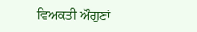ਵਿਅਕਤੀ ਔਗੁਣਾਂ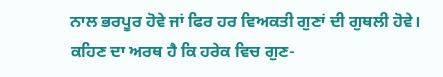ਨਾਲ ਭਰਪੂਰ ਹੋਵੇ ਜਾਂ ਫਿਰ ਹਰ ਵਿਅਕਤੀ ਗੁਣਾਂ ਦੀ ਗੁਥਲੀ ਹੋਵੇ।
ਕਹਿਣ ਦਾ ਅਰਥ ਹੈ ਕਿ ਹਰੇਕ ਵਿਚ ਗੁਣ-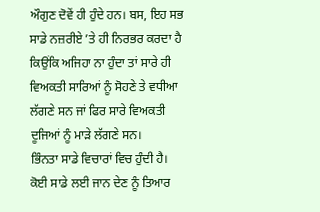ਔਗੁਣ ਦੋਵੇਂ ਹੀ ਹੁੰਦੇ ਹਨ। ਬਸ, ਇਹ ਸਭ ਸਾਡੇ ਨਜ਼ਰੀਏ ’ਤੇ ਹੀ ਨਿਰਭਰ ਕਰਦਾ ਹੈ ਕਿਉਂਕਿ ਅਜਿਹਾ ਨਾ ਹੁੰਦਾ ਤਾਂ ਸਾਰੇ ਹੀ ਵਿਅਕਤੀ ਸਾਰਿਆਂ ਨੂੰ ਸੋਹਣੇ ਤੇ ਵਧੀਆ ਲੱਗਣੇ ਸਨ ਜਾਂ ਫਿਰ ਸਾਰੇ ਵਿਅਕਤੀ ਦੂਜਿਆਂ ਨੂੰ ਮਾੜੇ ਲੱਗਣੇ ਸਨ।
ਭਿੰਨਤਾ ਸਾਡੇ ਵਿਚਾਰਾਂ ਵਿਚ ਹੁੰਦੀ ਹੈ। ਕੋਈ ਸਾਡੇ ਲਈ ਜਾਨ ਦੇਣ ਨੂੰ ਤਿਆਰ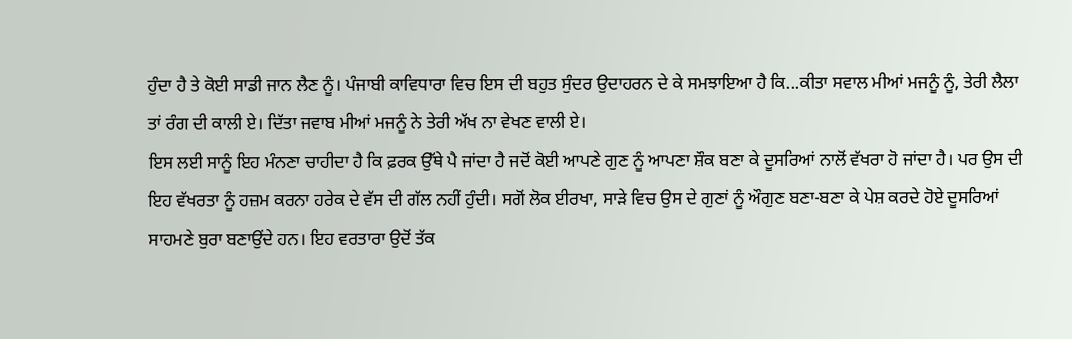ਹੁੰਦਾ ਹੈ ਤੇ ਕੋਈ ਸਾਡੀ ਜਾਨ ਲੈਣ ਨੂੰ। ਪੰਜਾਬੀ ਕਾਵਿਧਾਰਾ ਵਿਚ ਇਸ ਦੀ ਬਹੁਤ ਸੁੰਦਰ ਉਦਾਹਰਨ ਦੇ ਕੇ ਸਮਝਾਇਆ ਹੈ ਕਿ...ਕੀਤਾ ਸਵਾਲ ਮੀਆਂ ਮਜਨੂੰ ਨੂੰ, ਤੇਰੀ ਲੈਲਾ ਤਾਂ ਰੰਗ ਦੀ ਕਾਲੀ ਏ। ਦਿੱਤਾ ਜਵਾਬ ਮੀਆਂ ਮਜਨੂੰ ਨੇ ਤੇਰੀ ਅੱਖ ਨਾ ਵੇਖਣ ਵਾਲੀ ਏ।
ਇਸ ਲਈ ਸਾਨੂੰ ਇਹ ਮੰਨਣਾ ਚਾਹੀਦਾ ਹੈ ਕਿ ਫ਼ਰਕ ਉੱਥੇ ਪੈ ਜਾਂਦਾ ਹੈ ਜਦੋਂ ਕੋਈ ਆਪਣੇ ਗੁਣ ਨੂੰ ਆਪਣਾ ਸ਼ੌਕ ਬਣਾ ਕੇ ਦੂਸਰਿਆਂ ਨਾਲੋਂ ਵੱਖਰਾ ਹੋ ਜਾਂਦਾ ਹੈ। ਪਰ ਉਸ ਦੀ ਇਹ ਵੱਖਰਤਾ ਨੂੰ ਹਜ਼ਮ ਕਰਨਾ ਹਰੇਕ ਦੇ ਵੱਸ ਦੀ ਗੱਲ ਨਹੀਂ ਹੁੰਦੀ। ਸਗੋਂ ਲੋਕ ਈਰਖਾ, ਸਾੜੇ ਵਿਚ ਉਸ ਦੇ ਗੁਣਾਂ ਨੂੰ ਔਗੁਣ ਬਣਾ-ਬਣਾ ਕੇ ਪੇਸ਼ ਕਰਦੇ ਹੋਏ ਦੂਸਰਿਆਂ ਸਾਹਮਣੇ ਬੁਰਾ ਬਣਾਉਂਦੇ ਹਨ। ਇਹ ਵਰਤਾਰਾ ਉਦੋਂ ਤੱਕ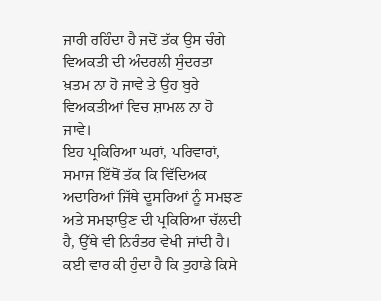ਜਾਰੀ ਰਹਿੰਦਾ ਹੈ ਜਦੋਂ ਤੱਕ ਉਸ ਚੰਗੇ ਵਿਅਕਤੀ ਦੀ ਅੰਦਰਲੀ ਸੁੰਦਰਤਾ ਖ਼ਤਮ ਨਾ ਹੋ ਜਾਵੇ ਤੇ ਉਹ ਬੁਰੇ ਵਿਅਕਤੀਆਂ ਵਿਚ ਸ਼ਾਮਲ ਨਾ ਹੋ ਜਾਵੇ।
ਇਹ ਪ੍ਰਕਿਰਿਆ ਘਰਾਂ, ਪਰਿਵਾਰਾਂ, ਸਮਾਜ ਇੱਥੋਂ ਤੱਕ ਕਿ ਵਿੱਦਿਅਕ ਅਦਾਰਿਆਂ ਜਿੱਥੇ ਦੂਸਰਿਆਂ ਨੂੰ ਸਮਝਣ ਅਤੇ ਸਮਝਾਉਣ ਦੀ ਪ੍ਰਕਿਰਿਆ ਚੱਲਦੀ ਹੈ, ਉੱਥੇ ਵੀ ਨਿਰੰਤਰ ਵੇਖੀ ਜਾਂਦੀ ਹੈ। ਕਈ ਵਾਰ ਕੀ ਹੁੰਦਾ ਹੈ ਕਿ ਤੁਹਾਡੇ ਕਿਸੇ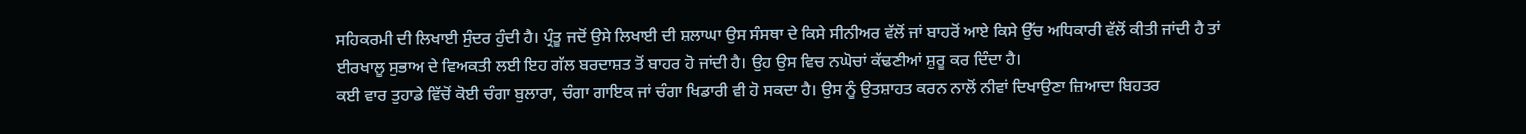ਸਹਿਕਰਮੀ ਦੀ ਲਿਖਾਈ ਸੁੰਦਰ ਹੁੰਦੀ ਹੈ। ਪ੍ਰੰਤੂ ਜਦੋਂ ਉਸੇ ਲਿਖਾਈ ਦੀ ਸ਼ਲਾਘਾ ਉਸ ਸੰਸਥਾ ਦੇ ਕਿਸੇ ਸੀਨੀਅਰ ਵੱਲੋਂ ਜਾਂ ਬਾਹਰੋਂ ਆਏ ਕਿਸੇ ਉੱਚ ਅਧਿਕਾਰੀ ਵੱਲੋਂ ਕੀਤੀ ਜਾਂਦੀ ਹੈ ਤਾਂ ਈਰਖਾਲੂ ਸੁਭਾਅ ਦੇ ਵਿਅਕਤੀ ਲਈ ਇਹ ਗੱਲ ਬਰਦਾਸ਼ਤ ਤੋਂ ਬਾਹਰ ਹੋ ਜਾਂਦੀ ਹੈ। ਉਹ ਉਸ ਵਿਚ ਨਘੋਚਾਂ ਕੱਢਣੀਆਂ ਸ਼ੁਰੂ ਕਰ ਦਿੰਦਾ ਹੈ।
ਕਈ ਵਾਰ ਤੁਹਾਡੇ ਵਿੱਚੋਂ ਕੋਈ ਚੰਗਾ ਬੁਲਾਰਾ, ਚੰਗਾ ਗਾਇਕ ਜਾਂ ਚੰਗਾ ਖਿਡਾਰੀ ਵੀ ਹੋ ਸਕਦਾ ਹੈ। ਉਸ ਨੂੰ ਉਤਸ਼ਾਹਤ ਕਰਨ ਨਾਲੋਂ ਨੀਵਾਂ ਦਿਖਾਉਣਾ ਜ਼ਿਆਦਾ ਬਿਹਤਰ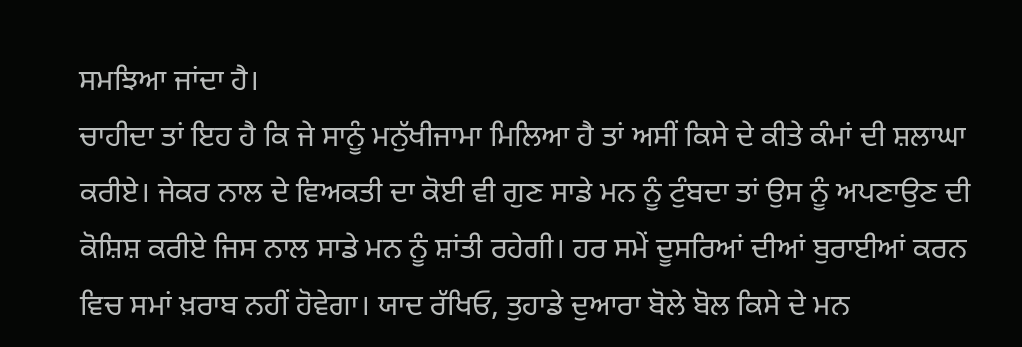ਸਮਝਿਆ ਜਾਂਦਾ ਹੈ।
ਚਾਹੀਦਾ ਤਾਂ ਇਹ ਹੈ ਕਿ ਜੇ ਸਾਨੂੰ ਮਨੁੱਖੀਜਾਮਾ ਮਿਲਿਆ ਹੈ ਤਾਂ ਅਸੀਂ ਕਿਸੇ ਦੇ ਕੀਤੇ ਕੰਮਾਂ ਦੀ ਸ਼ਲਾਘਾ ਕਰੀਏ। ਜੇਕਰ ਨਾਲ ਦੇ ਵਿਅਕਤੀ ਦਾ ਕੋਈ ਵੀ ਗੁਣ ਸਾਡੇ ਮਨ ਨੂੰ ਟੁੰਬਦਾ ਤਾਂ ਉਸ ਨੂੰ ਅਪਣਾਉਣ ਦੀ ਕੋਸ਼ਿਸ਼ ਕਰੀਏ ਜਿਸ ਨਾਲ ਸਾਡੇ ਮਨ ਨੂੰ ਸ਼ਾਂਤੀ ਰਹੇਗੀ। ਹਰ ਸਮੇਂ ਦੂਸਰਿਆਂ ਦੀਆਂ ਬੁਰਾਈਆਂ ਕਰਨ ਵਿਚ ਸਮਾਂ ਖ਼ਰਾਬ ਨਹੀਂ ਹੋਵੇਗਾ। ਯਾਦ ਰੱਖਿਓ, ਤੁਹਾਡੇ ਦੁਆਰਾ ਬੋਲੇ ਬੋਲ ਕਿਸੇ ਦੇ ਮਨ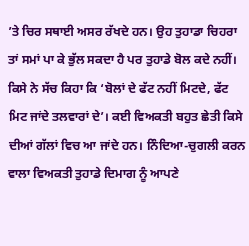’ਤੇ ਚਿਰ ਸਥਾਈ ਅਸਰ ਰੱਖਦੇ ਹਨ। ਉਹ ਤੁਹਾਡਾ ਚਿਹਰਾ ਤਾਂ ਸਮਾਂ ਪਾ ਕੇ ਭੁੱਲ ਸਕਦਾ ਹੈ ਪਰ ਤੁਹਾਡੇ ਬੋਲ ਕਦੇ ਨਹੀਂ।
ਕਿਸੇ ਨੇ ਸੱਚ ਕਿਹਾ ਕਿ ‘ਬੋਲਾਂ ਦੇ ਫੱਟ ਨਹੀਂ ਮਿਟਦੇ, ਫੱਟ ਮਿਟ ਜਾਂਦੇ ਤਲਵਾਰਾਂ ਦੇ’। ਕਈ ਵਿਅਕਤੀ ਬਹੁਤ ਛੇਤੀ ਕਿਸੇ ਦੀਆਂ ਗੱਲਾਂ ਵਿਚ ਆ ਜਾਂਦੇ ਹਨ। ਨਿੰਦਿਆ-ਚੁਗਲੀ ਕਰਨ ਵਾਲਾ ਵਿਅਕਤੀ ਤੁਹਾਡੇ ਦਿਮਾਗ ਨੂੰ ਆਪਣੇ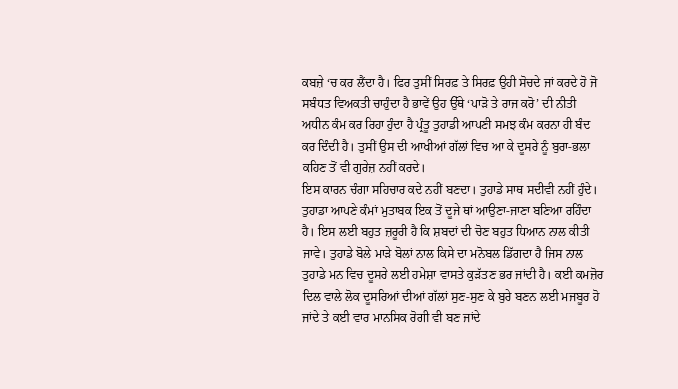ਕਬਜ਼ੇ ‘ਚ ਕਰ ਲੈਂਦਾ ਹੈ। ਫਿਰ ਤੁਸੀਂ ਸਿਰਫ਼ ਤੇ ਸਿਰਫ਼ ਉਹੀ ਸੋਚਦੇ ਜਾਂ ਕਰਦੇ ਹੋ ਜੋ ਸਬੰਧਤ ਵਿਅਕਤੀ ਚਾਹੁੰਦਾ ਹੈ ਭਾਵੇਂ ਉਹ ਉੱਥੇ ‘ਪਾੜੋ ਤੇ ਰਾਜ ਕਰੋ’ ਦੀ ਨੀਤੀ ਅਧੀਨ ਕੰਮ ਕਰ ਰਿਹਾ ਹੁੰਦਾ ਹੈ ਪ੍ਰੰਤੂ ਤੁਹਾਡੀ ਆਪਣੀ ਸਮਝ ਕੰਮ ਕਰਨਾ ਹੀ ਬੰਦ ਕਰ ਦਿੰਦੀ ਹੈ। ਤੁਸੀਂ ਉਸ ਦੀ ਆਖੀਆਂ ਗੱਲਾਂ ਵਿਚ ਆ ਕੇ ਦੂਸਰੇ ਨੂੰ ਬੁਰਾ-ਭਲਾ ਕਹਿਣ ਤੋਂ ਵੀ ਗੁਰੇਜ਼ ਨਹੀਂ ਕਰਦੇ।
ਇਸ ਕਾਰਨ ਚੰਗਾ ਸਹਿਚਾਰ ਕਦੇ ਨਹੀਂ ਬਣਦਾ। ਤੁਹਾਡੇ ਸਾਥ ਸਦੀਵੀ ਨਹੀਂ ਹੁੰਦੇ। ਤੁਹਾਡਾ ਆਪਣੇ ਕੰਮਾਂ ਮੁਤਾਬਕ ਇਕ ਤੋਂ ਦੂਜੇ ਥਾਂ ਆਉਣਾ-ਜਾਣਾ ਬਣਿਆ ਰਹਿੰਦਾ ਹੈ। ਇਸ ਲਈ ਬਹੁਤ ਜ਼ਰੂਰੀ ਹੈ ਕਿ ਸ਼ਬਦਾਂ ਦੀ ਚੋਣ ਬਹੁਤ ਧਿਆਨ ਨਾਲ ਕੀਤੀ ਜਾਵੇ। ਤੁਹਾਡੇ ਬੋਲੇ ਮਾੜੇ ਬੋਲਾਂ ਨਾਲ ਕਿਸੇ ਦਾ ਮਨੋਬਲ ਡਿੱਗਦਾ ਹੈ ਜਿਸ ਨਾਲ ਤੁਹਾਡੇ ਮਨ ਵਿਚ ਦੂਸਰੇ ਲਈ ਹਮੇਸ਼ਾ ਵਾਸਤੇ ਕੁੜੱਤਣ ਭਰ ਜਾਂਦੀ ਹੈ। ਕਈ ਕਮਜ਼ੋਰ ਦਿਲ ਵਾਲੇ ਲੋਕ ਦੂਸਰਿਆਂ ਦੀਆਂ ਗੱਲਾਂ ਸੁਣ-ਸੁਣ ਕੇ ਬੁਰੇ ਬਣਨ ਲਈ ਮਜਬੂਰ ਹੋ ਜਾਂਦੇ ਤੇ ਕਈ ਵਾਰ ਮਾਨਸਿਕ ਰੋਗੀ ਵੀ ਬਣ ਜਾਂਦੇ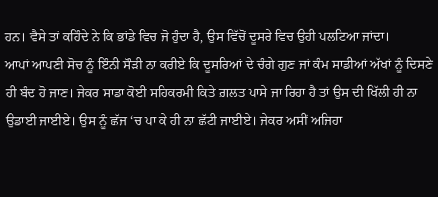ਹਨ। ਵੈਸੇ ਤਾਂ ਕਹਿੰਦੇ ਨੇ ਕਿ ਭਾਂਡੇ ਵਿਚ ਜੋ ਹੁੰਦਾ ਹੈ, ਉਸ ਵਿੱਚੋਂ ਦੂਸਰੇ ਵਿਚ ਉਹੀ ਪਲਟਿਆ ਜਾਂਦਾ।
ਆਪਾਂ ਆਪਣੀ ਸੋਚ ਨੂੰ ਇੰਨੀ ਸੌੜੀ ਨਾ ਕਰੀਏ ਕਿ ਦੂਸਰਿਆਂ ਦੇ ਚੰਗੇ ਗੁਣ ਜਾਂ ਕੰਮ ਸਾਡੀਆਂ ਅੱਖਾਂ ਨੂੰ ਦਿਸਣੇ ਹੀ ਬੰਦ ਹੋ ਜਾਣ। ਜੇਕਰ ਸਾਡਾ ਕੋਈ ਸਹਿਕਰਮੀ ਕਿਤੇ ਗ਼ਲਤ ਪਾਸੇ ਜਾ ਰਿਹਾ ਹੈ ਤਾਂ ਉਸ ਦੀ ਖਿੱਲੀ ਹੀ ਨਾ ਉਡਾਈ ਜਾਈਏ। ਉਸ ਨੂੰ ਛੱਜ ‘ਚ ਪਾ ਕੇ ਹੀ ਨਾ ਛੱਟੀ ਜਾਈਏ। ਜੇਕਰ ਅਸੀਂ ਅਜਿਹਾ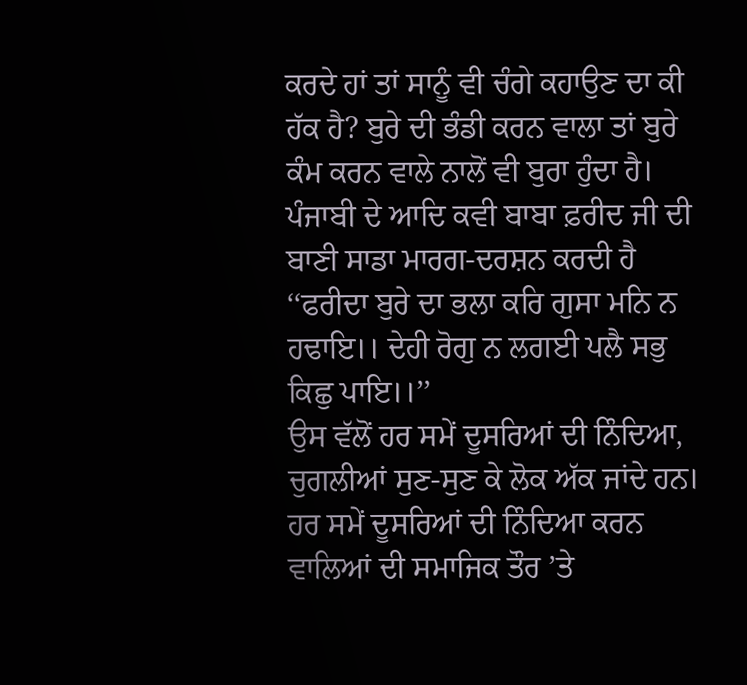ਕਰਦੇ ਹਾਂ ਤਾਂ ਸਾਨੂੰ ਵੀ ਚੰਗੇ ਕਹਾਉਣ ਦਾ ਕੀ ਹੱਕ ਹੈ? ਬੁਰੇ ਦੀ ਭੰਡੀ ਕਰਨ ਵਾਲਾ ਤਾਂ ਬੁਰੇ ਕੰਮ ਕਰਨ ਵਾਲੇ ਨਾਲੋਂ ਵੀ ਬੁਰਾ ਹੁੰਦਾ ਹੈ।
ਪੰਜਾਬੀ ਦੇ ਆਦਿ ਕਵੀ ਬਾਬਾ ਫ਼ਰੀਦ ਜੀ ਦੀ ਬਾਣੀ ਸਾਡਾ ਮਾਰਗ-ਦਰਸ਼ਨ ਕਰਦੀ ਹੈ ‘‘ਫਰੀਦਾ ਬੁਰੇ ਦਾ ਭਲਾ ਕਰਿ ਗੁਸਾ ਮਨਿ ਨ ਹਢਾਇ।। ਦੇਹੀ ਰੋਗੁ ਨ ਲਗਈ ਪਲੈ ਸਭੁ ਕਿਛੁ ਪਾਇ।।’’
ਉਸ ਵੱਲੋਂ ਹਰ ਸਮੇਂ ਦੂਸਰਿਆਂ ਦੀ ਨਿੰਦਿਆ, ਚੁਗਲੀਆਂ ਸੁਣ-ਸੁਣ ਕੇ ਲੋਕ ਅੱਕ ਜਾਂਦੇ ਹਨ। ਹਰ ਸਮੇਂ ਦੂਸਰਿਆਂ ਦੀ ਨਿੰਦਿਆ ਕਰਨ ਵਾਲਿਆਂ ਦੀ ਸਮਾਜਿਕ ਤੌਰ ’ਤੇ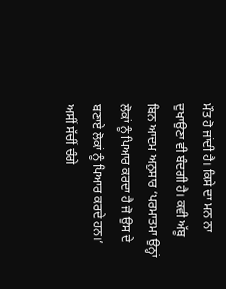ਮੌਤ ਹੋ ਜਾਂਦੀ ਹੈ। ਕਿਸੇ ਦਾ ਮਨ ਨਾ ਦੁਖਾਉਣਾ ਵੀ ਬੰਦਗੀ ਹੈ। ਕਵੀ ਅੱਬੂ ਬਿਨ ਆਦਮ ਅਨੁਸਾਰ ‘ਪਰਮਾਤਮਾ ਉਨ੍ਹਾਂ ਲੋਕਾਂ ਨੂੰ ਪਿਆਰ ਕਰਦਾ ਹੈ ਜੋ ਉਸ ਦੇ ਬਣਾਏ ਲੋਕਾਂ ਨੂੰ ਪਿਆਰ ਕਰਦੇ ਹਨ।’ ਅਸੀਂ ਸੱਚੀਂ ਚੰਗੇ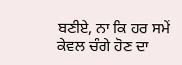ਬਣੀਏ, ਨਾ ਕਿ ਹਰ ਸਮੇਂ ਕੇਵਲ ਚੰਗੇ ਹੋਣ ਦਾ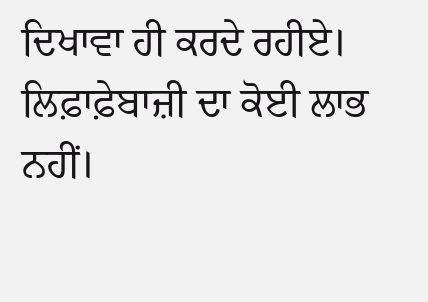ਦਿਖਾਵਾ ਹੀ ਕਰਦੇ ਰਹੀਏ। ਲਿਫ਼ਾਫ਼ੇਬਾਜ਼ੀ ਦਾ ਕੋਈ ਲਾਭ ਨਹੀਂ।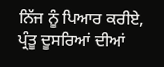ਨਿੱਜ ਨੂੰ ਪਿਆਰ ਕਰੀਏ, ਪ੍ਰੰਤੂ ਦੂਸਰਿਆਂ ਦੀਆਂ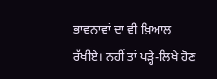ਭਾਵਨਾਵਾਂ ਦਾ ਵੀ ਖ਼ਿਆਲ ਰੱਖੀਏ। ਨਹੀਂ ਤਾਂ ਪੜ੍ਹੇ-ਲਿਖੇ ਹੋਣ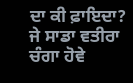ਦਾ ਕੀ ਫ਼ਾਇਦਾ? ਜੇ ਸਾਡਾ ਵਤੀਰਾ ਚੰਗਾ ਹੋਵੇ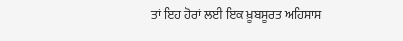ਤਾਂ ਇਹ ਹੋਰਾਂ ਲਈ ਇਕ ਖ਼ੂਬਸੂਰਤ ਅਹਿਸਾਸ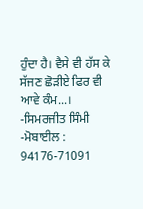ਹੁੰਦਾ ਹੈ। ਵੈਸੇ ਵੀ ਹੱਸ ਕੇ ਸੱਜਣ ਛੋੜੀਏ ਫਿਰ ਵੀ ਆਵੇ ਕੰਮ...।
-ਸਿਮਰਜੀਤ ਸਿੰਮੀ
-ਮੋਬਾਈਲ : 94176-71091